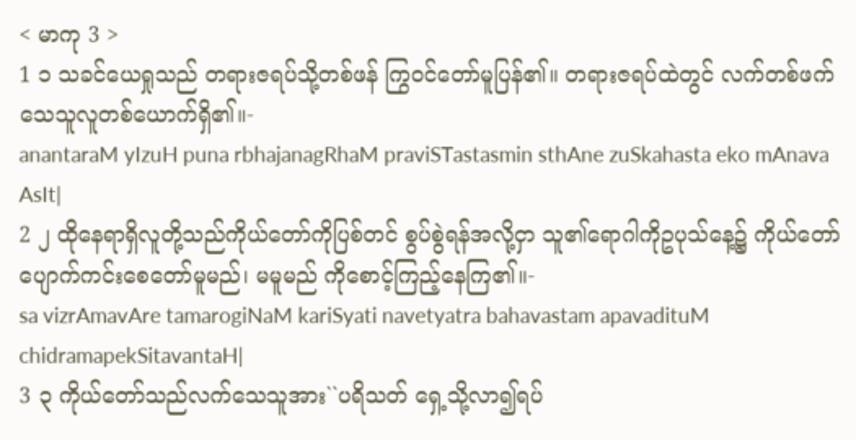< မာကု 3 >
1 ၁ သခင်ယေရှုသည် တရားဇရပ်သို့တစ်ဖန် ကြွဝင်တော်မူပြန်၏။ တရားဇရပ်ထဲတွင် လက်တစ်ဖက်သေသူလူတစ်ယောက်ရှိ၏။-
anantaraM yIzuH puna rbhajanagRhaM praviSTastasmin sthAne zuSkahasta eko mAnava AsIt|
2 ၂ ထိုနေရာရှိလူတို့သည်ကိုယ်တော်ကိုပြစ်တင် စွပ်စွဲရန်အလို့ငှာ သူ၏ရောဂါကိုဥပုသ်နေ့၌ ကိုယ်တော်ပျောက်ကင်းစေတော်မူမည်၊ မမူမည် ကိုစောင့်ကြည့်နေကြ၏။-
sa vizrAmavAre tamarogiNaM kariSyati navetyatra bahavastam apavadituM chidramapekSitavantaH|
3 ၃ ကိုယ်တော်သည်လက်သေသူအား``ပရိသတ် ရှေ့သို့လာ၍ရပ်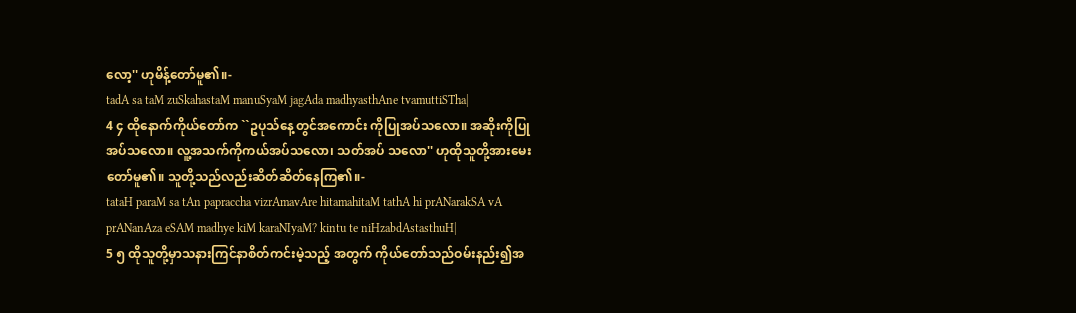လော့'' ဟုမိန့်တော်မူ၏။-
tadA sa taM zuSkahastaM manuSyaM jagAda madhyasthAne tvamuttiSTha|
4 ၄ ထိုနောက်ကိုယ်တော်က ``ဥပုသ်နေ့တွင်အကောင်း ကိုပြုအပ်သလော။ အဆိုးကိုပြုအပ်သလော။ လူ့အသက်ကိုကယ်အပ်သလော၊ သတ်အပ် သလော'' ဟုထိုသူတို့အားမေးတော်မူ၏။ သူတို့သည်လည်းဆိတ်ဆိတ်နေကြ၏။-
tataH paraM sa tAn papraccha vizrAmavAre hitamahitaM tathA hi prANarakSA vA prANanAza eSAM madhye kiM karaNIyaM? kintu te niHzabdAstasthuH|
5 ၅ ထိုသူတို့မှာသနားကြင်နာစိတ်ကင်းမဲ့သည့် အတွက် ကိုယ်တော်သည်ဝမ်းနည်း၍အ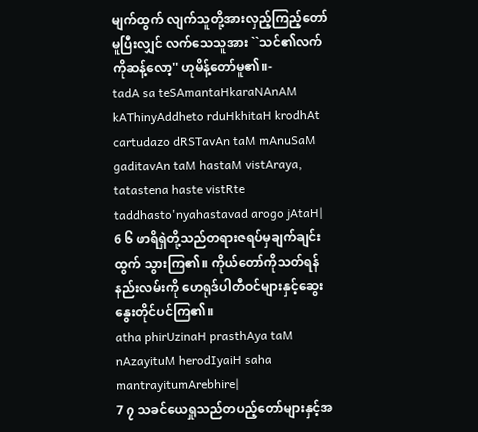မျက်ထွက် လျက်သူတို့အားလှည့်ကြည့်တော်မူပြီးလျှင် လက်သေသူအား ``သင်၏လက်ကိုဆန့်လော့'' ဟုမိန့်တော်မူ၏။-
tadA sa teSAmantaHkaraNAnAM kAThinyAddheto rduHkhitaH krodhAt cartudazo dRSTavAn taM mAnuSaM gaditavAn taM hastaM vistAraya, tatastena haste vistRte taddhasto'nyahastavad arogo jAtaH|
6 ၆ ဖာရိရှဲတို့သည်တရားဇရပ်မှချက်ချင်းထွက် သွားကြ၏။ ကိုယ်တော်ကိုသတ်ရန်နည်းလမ်းကို ဟေရုဒ်ပါတီဝင်များနှင့်ဆွေးနွေးတိုင်ပင်ကြ၏။
atha phirUzinaH prasthAya taM nAzayituM herodIyaiH saha mantrayitumArebhire|
7 ၇ သခင်ယေရှုသည်တပည့်တော်များနှင့်အ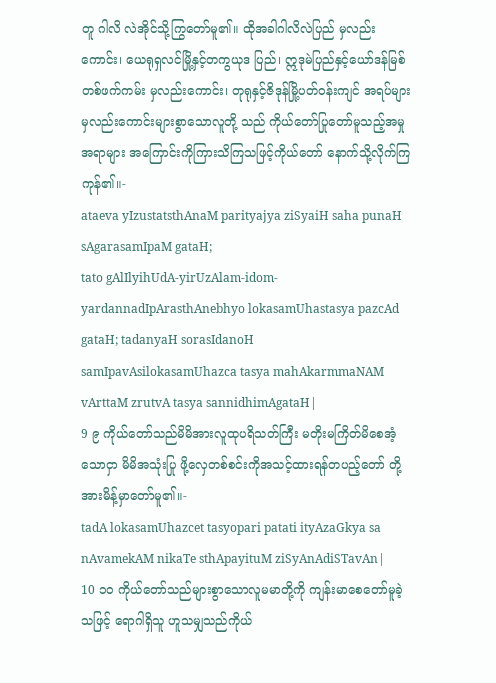တူ ဂါလိ လဲအိုင်သို့ကြွတော်မူ၏။ ထိုအခါဂါလိလဲပြည် မှလည်းကောင်း၊ ယေရုရှလင်မြို့နှင့်တကွယုဒ ပြည်၊ ဣဒုမဲပြည်နှင့်ယော်ဒန်မြစ်တစ်ဖက်ကမ်း မှလည်းကောင်း၊ တုရုနှင့်ဇိဒုန်မြို့ပတ်ဝန်းကျင် အရပ်များမှလည်းကောင်းများစွာသောလူတို့ သည် ကိုယ်တော်ပြုတော်မူသည့်အမှုအရာများ အကြောင်းကိုကြားသိကြသဖြင့်ကိုယ်တော် နောက်သို့လိုက်ကြကုန်၏။-
ataeva yIzustatsthAnaM parityajya ziSyaiH saha punaH sAgarasamIpaM gataH;
tato gAlIlyihUdA-yirUzAlam-idom-yardannadIpArasthAnebhyo lokasamUhastasya pazcAd gataH; tadanyaH sorasIdanoH samIpavAsilokasamUhazca tasya mahAkarmmaNAM vArttaM zrutvA tasya sannidhimAgataH|
9 ၉ ကိုယ်တော်သည်မိမိအားလူထုပရိသတ်ကြီး မတိုးမကြိတ်မိစေအံ့သောငှာ မိမိအသုံးပြု ဖို့လှေတစ်စင်းကိုအသင့်ထားရန်တပည့်တော် တို့အားမိန့်မှာတော်မူ၏။-
tadA lokasamUhazcet tasyopari patati ityAzaGkya sa nAvamekAM nikaTe sthApayituM ziSyAnAdiSTavAn|
10 ၁၀ ကိုယ်တော်သည်များစွာသောလူမမာတို့ကို ကျန်းမာစေတော်မူခဲ့သဖြင့် ရောဂါရှိသူ ဟူသမျှသည်ကိုယ်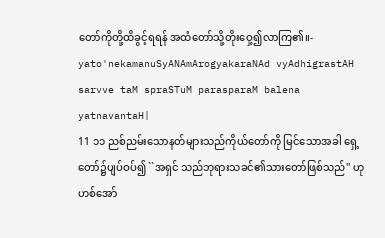တော်ကိုတို့ထိခွင့်ရရန် အထံတော်သို့တိုးဝှေ့၍လာကြ၏။-
yato'nekamanuSyANAmArogyakaraNAd vyAdhigrastAH sarvve taM spraSTuM parasparaM balena yatnavantaH|
11 ၁၁ ညစ်ညမ်းသောနတ်များသည်ကိုယ်တော်ကို မြင်သောအခါ ရှေ့တော်၌ပျပ်ဝပ်၍ ``အရှင် သည်ဘုရားသခင်၏သားတော်ဖြစ်သည်'' ဟုဟစ်အော်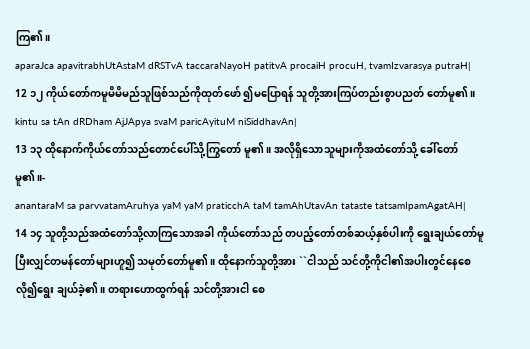ကြ၏။
aparaJca apavitrabhUtAstaM dRSTvA taccaraNayoH patitvA procaiH procuH, tvamIzvarasya putraH|
12 ၁၂ ကိုယ်တော်ကမူမိမိမည်သူဖြစ်သည်ကိုထုတ်ဖော် ၍မပြောရန် သူတို့အားကြပ်တည်းစွာပညတ် တော်မူ၏။
kintu sa tAn dRDham AjJApya svaM paricAyituM niSiddhavAn|
13 ၁၃ ထိုနောက်ကိုယ်တော်သည်တောင်ပေါ်သို့ကြွတော် မူ၏။ အလိုရှိသောသူများကိုအထံတော်သို့ ခေါ်တော်မူ၏။-
anantaraM sa parvvatamAruhya yaM yaM praticchA taM tamAhUtavAn tataste tatsamIpamAgatAH|
14 ၁၄ သူတို့သည်အထံတော်သို့လာကြသောအခါ ကိုယ်တော်သည် တပည့်တော်တစ်ဆယ့်နှစ်ပါးကို ရွေးချယ်တော်မူပြီးလျှင်တမန်တော်များဟူ၍ သမုတ်တော်မူ၏။ ထိုနောက်သူတို့အား ``ငါသည် သင်တို့ကိုငါ၏အပါးတွင်နေစေလို၍ရွေး ချယ်ခဲ့၏။ တရားဟောထွက်ရန် သင်တို့အားငါ စေ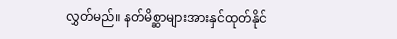လွှတ်မည်။ နတ်မိစ္ဆာများအားနှင်ထုတ်နိုင်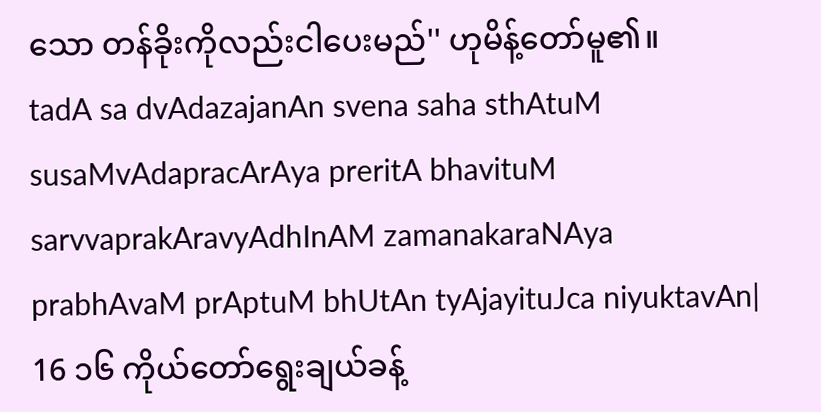သော တန်ခိုးကိုလည်းငါပေးမည်'' ဟုမိန့်တော်မူ၏။
tadA sa dvAdazajanAn svena saha sthAtuM susaMvAdapracArAya preritA bhavituM
sarvvaprakAravyAdhInAM zamanakaraNAya prabhAvaM prAptuM bhUtAn tyAjayituJca niyuktavAn|
16 ၁၆ ကိုယ်တော်ရွေးချယ်ခန့်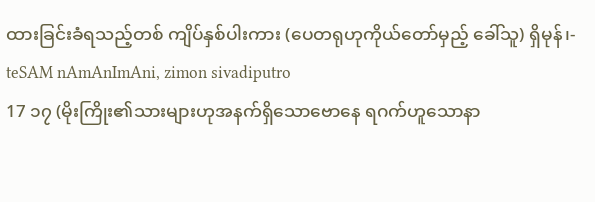ထားခြင်းခံရသည့်တစ် ကျိပ်နှစ်ပါးကား (ပေတရုဟုကိုယ်တော်မှည့် ခေါ်သူ) ရှိမုန်၊-
teSAM nAmAnImAni, zimon sivadiputro
17 ၁၇ (မိုးကြိုး၏သားများဟုအနက်ရှိသောဗောနေ ရဂက်ဟူသောနာ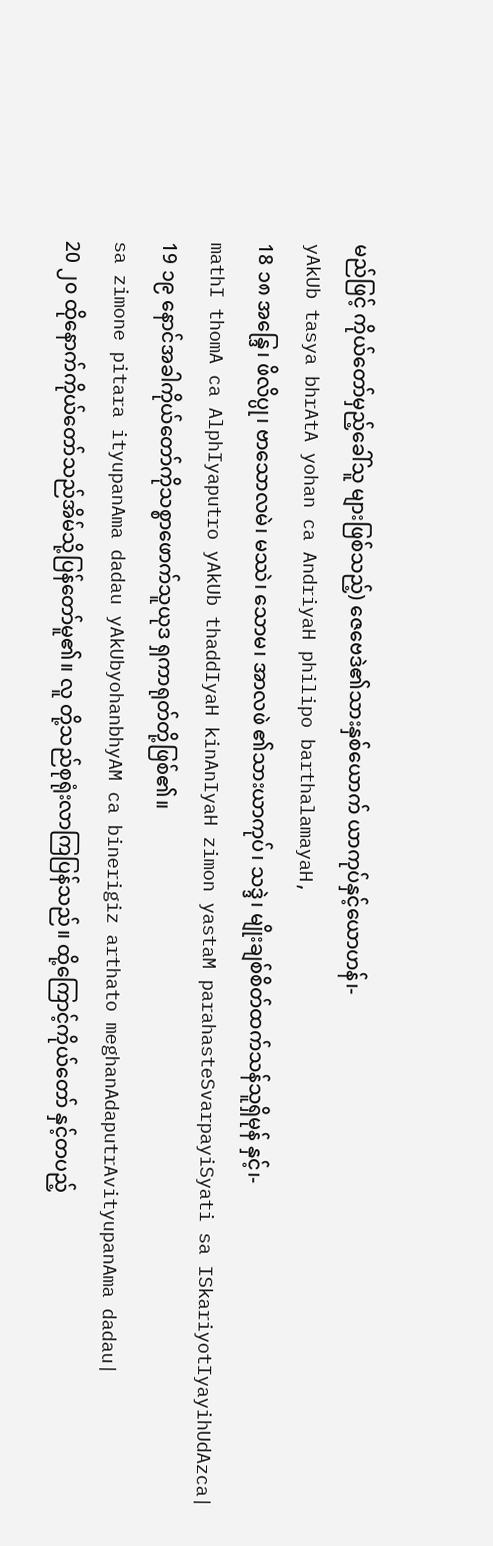မည်ဖြင့် ကိုယ်တော်မှည့်ခေါ်သူ များဖြစ်သည့်) ဇေဗေဒဲ၏သားနှစ်ယောက် ယာကုပ်နှင့်ယောဟန်၊-
yAkUb tasya bhrAtA yohan ca AndriyaH philipo barthalamayaH,
18 ၁၈ အန္ဒြေ၊ ဖိလိပ္ပု၊ ဗာသောလမဲ၊ မဿဲ၊ သောမ၊ အာလဖဲ ၏သားယာကုပ်၊ သဒ္ဒဲ၊ မျိုးချစ်စိတ်ထက်သန်သူရှိမုန် နှင့်၊-
mathI thomA ca AlphIyaputro yAkUb thaddIyaH kinAnIyaH zimon yastaM parahasteSvarpayiSyati sa ISkariyotIyayihUdAzca|
19 ၁၉ နောင်အခါကိုယ်တော်ကိုသစ္စာဖောက်သူယုဒ ရှကာရုတ်တို့ဖြစ်၏။
sa zimone pitara ityupanAma dadau yAkUbyohanbhyAM ca binerigiz arthato meghanAdaputrAvityupanAma dadau|
20 ၂၀ ထိုနောက်ကိုယ်တော်သည်အိမ်သို့ပြန်တော်မူ၏။ လူ တို့သည်စုရုံးလာကြပြန်သည်။ ထို့ကြောင့်ကိုယ်တော် နှင့်တပည့်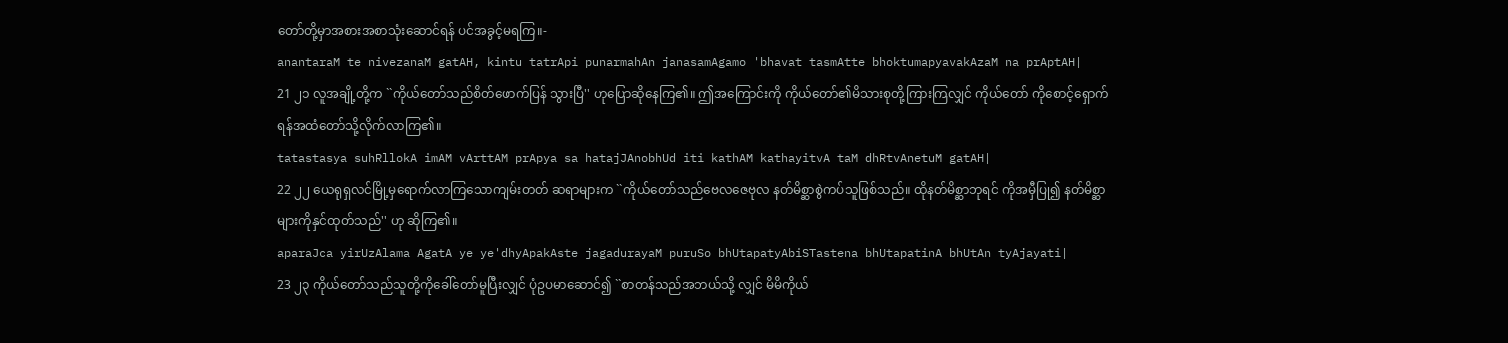တော်တို့မှာအစားအစာသုံးဆောင်ရန် ပင်အခွင့်မရကြ။-
anantaraM te nivezanaM gatAH, kintu tatrApi punarmahAn janasamAgamo 'bhavat tasmAtte bhoktumapyavakAzaM na prAptAH|
21 ၂၁ လူအချို့တို့က ``ကိုယ်တော်သည်စိတ်ဖောက်ပြန် သွားပြီ'' ဟုပြောဆိုနေကြ၏။ ဤအကြောင်းကို ကိုယ်တော်၏မိသားစုတို့ကြားကြလျှင် ကိုယ်တော် ကိုစောင့်ရှောက်ရန်အထံတော်သို့လိုက်လာကြ၏။
tatastasya suhRllokA imAM vArttAM prApya sa hatajJAnobhUd iti kathAM kathayitvA taM dhRtvAnetuM gatAH|
22 ၂၂ ယေရုရှလင်မြို့မှရောက်လာကြသောကျမ်းတတ် ဆရာများက ``ကိုယ်တော်သည်ဗေလဇေဗုလ နတ်မိစ္ဆာစွဲကပ်သူဖြစ်သည်။ ထိုနတ်မိစ္ဆာဘုရင် ကိုအမှီပြု၍ နတ်မိစ္ဆာများကိုနှင်ထုတ်သည်'' ဟု ဆိုကြ၏။
aparaJca yirUzAlama AgatA ye ye'dhyApakAste jagadurayaM puruSo bhUtapatyAbiSTastena bhUtapatinA bhUtAn tyAjayati|
23 ၂၃ ကိုယ်တော်သည်သူတို့ကိုခေါ်တော်မူပြီးလျှင် ပုံဥပမာဆောင်၍ ``စာတန်သည်အဘယ်သို့ လျှင် မိမိကိုယ်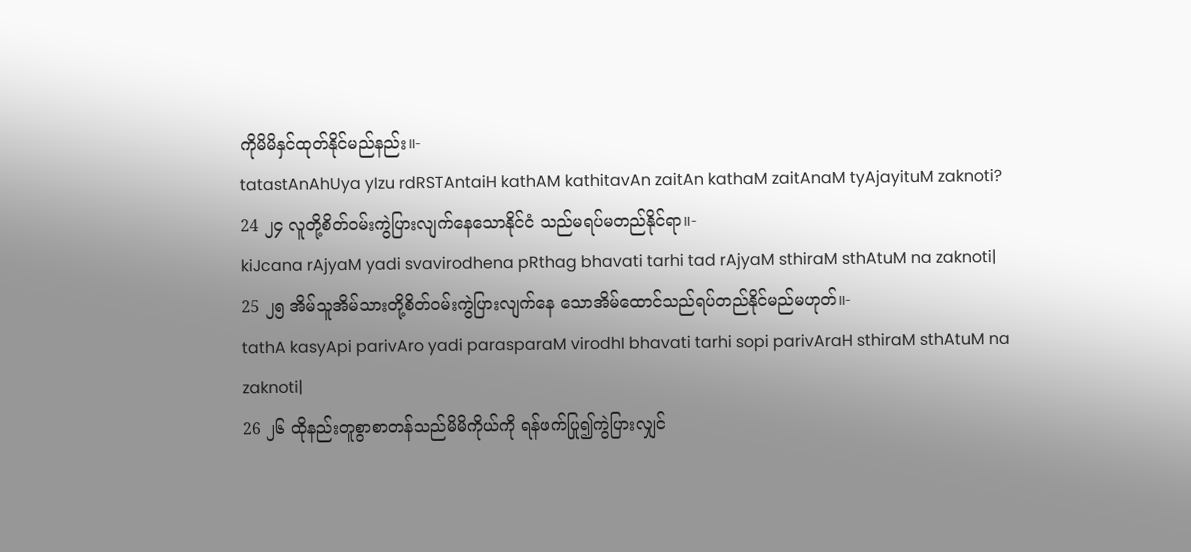ကိုမိမိနှင်ထုတ်နိုင်မည်နည်း။-
tatastAnAhUya yIzu rdRSTAntaiH kathAM kathitavAn zaitAn kathaM zaitAnaM tyAjayituM zaknoti?
24 ၂၄ လူတို့စိတ်ဝမ်းကွဲပြားလျက်နေသောနိုင်ငံ သည်မရပ်မတည်နိုင်ရာ။-
kiJcana rAjyaM yadi svavirodhena pRthag bhavati tarhi tad rAjyaM sthiraM sthAtuM na zaknoti|
25 ၂၅ အိမ်သူအိမ်သားတို့စိတ်ဝမ်းကွဲပြားလျက်နေ သောအိမ်ထောင်သည်ရပ်တည်နိုင်မည်မဟုတ်။-
tathA kasyApi parivAro yadi parasparaM virodhI bhavati tarhi sopi parivAraH sthiraM sthAtuM na zaknoti|
26 ၂၆ ထိုနည်းတူစွာစာတန်သည်မိမိကိုယ်ကို ရန်ဖက်ပြု၍ကွဲပြားလျှင်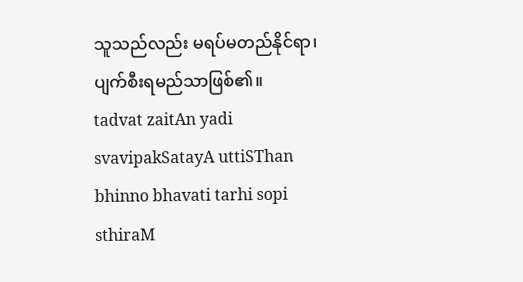သူသည်လည်း မရပ်မတည်နိုင်ရာ၊ ပျက်စီးရမည်သာဖြစ်၏။
tadvat zaitAn yadi svavipakSatayA uttiSThan bhinno bhavati tarhi sopi sthiraM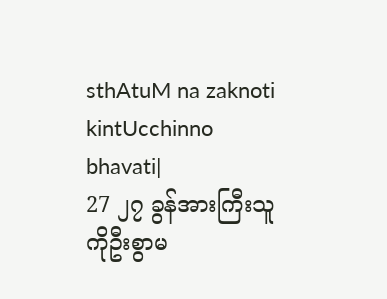sthAtuM na zaknoti kintUcchinno bhavati|
27 ၂၇ ခွန်အားကြီးသူကိုဦးစွာမ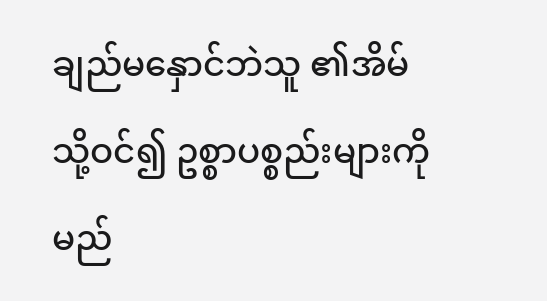ချည်မနှောင်ဘဲသူ ၏အိမ်သို့ဝင်၍ ဥစ္စာပစ္စည်းများကိုမည်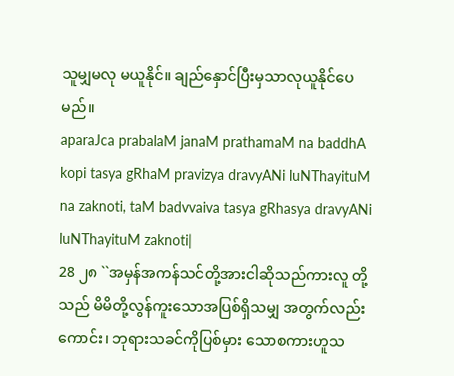သူမျှမလု မယူနိုင်။ ချည်နှောင်ပြီးမှသာလုယူနိုင်ပေမည်။
aparaJca prabalaM janaM prathamaM na baddhA kopi tasya gRhaM pravizya dravyANi luNThayituM na zaknoti, taM badvvaiva tasya gRhasya dravyANi luNThayituM zaknoti|
28 ၂၈ ``အမှန်အကန်သင်တို့အားငါဆိုသည်ကားလူ တို့သည် မိမိတို့လွန်ကူးသောအပြစ်ရှိသမျှ အတွက်လည်းကောင်း၊ ဘုရားသခင်ကိုပြစ်မှား သောစကားဟူသ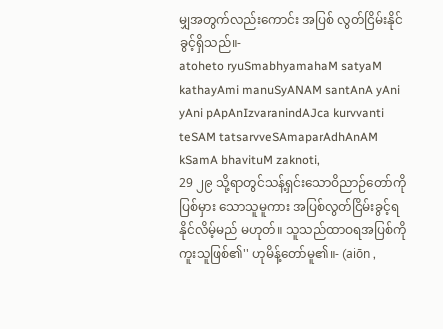မျှအတွက်လည်းကောင်း အပြစ် လွတ်ငြိမ်းနိုင်ခွင့်ရှိသည်။-
atoheto ryuSmabhyamahaM satyaM kathayAmi manuSyANAM santAnA yAni yAni pApAnIzvaranindAJca kurvvanti teSAM tatsarvveSAmaparAdhAnAM kSamA bhavituM zaknoti,
29 ၂၉ သို့ရာတွင်သန့်ရှင်းသောဝိညာဉ်တော်ကိုပြစ်မှား သောသူမူကား အပြစ်လွတ်ငြိမ်းခွင့်ရနိုင်လိမ့်မည် မဟုတ်။ သူသည်ထာဝရအပြစ်ကိုကူးသူဖြစ်၏'' ဟုမိန့်တော်မူ၏။- (aiōn ,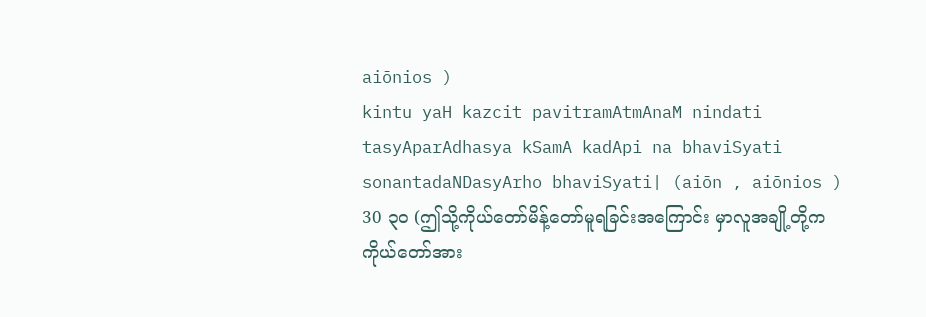aiōnios )
kintu yaH kazcit pavitramAtmAnaM nindati tasyAparAdhasya kSamA kadApi na bhaviSyati sonantadaNDasyArho bhaviSyati| (aiōn , aiōnios )
30 ၃၀ (ဤသို့ကိုယ်တော်မိန့်တော်မူရခြင်းအကြောင်း မှာလူအချို့တို့က ကိုယ်တော်အား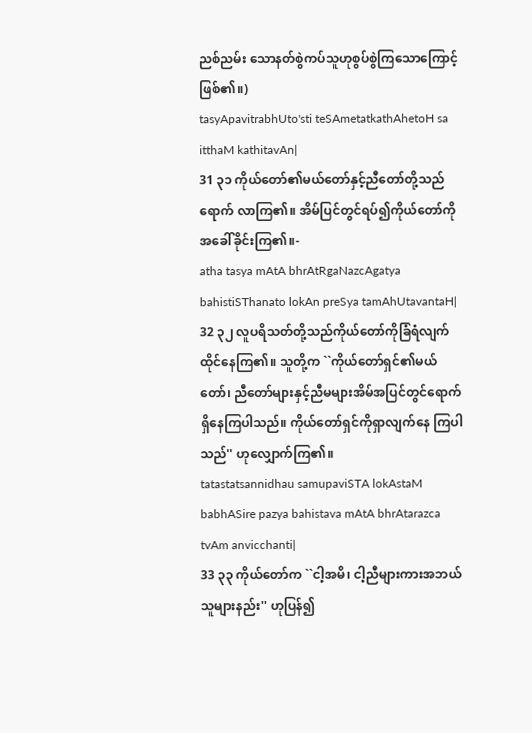ညစ်ညမ်း သောနတ်စွဲကပ်သူဟုစွပ်စွဲကြသောကြောင့် ဖြစ်၏။)
tasyApavitrabhUto'sti teSAmetatkathAhetoH sa itthaM kathitavAn|
31 ၃၁ ကိုယ်တော်၏မယ်တော်နှင့်ညီတော်တို့သည်ရောက် လာကြ၏။ အိမ်ပြင်တွင်ရပ်၍ကိုယ်တော်ကို အခေါ်ခိုင်းကြ၏။-
atha tasya mAtA bhrAtRgaNazcAgatya bahistiSThanato lokAn preSya tamAhUtavantaH|
32 ၃၂ လူပရိသတ်တို့သည်ကိုယ်တော်ကိုခြံရံလျက် ထိုင်နေကြ၏။ သူတို့က ``ကိုယ်တော်ရှင်၏မယ်တော်၊ ညီတော်များနှင့်ညီမများအိမ်အပြင်တွင်ရောက် ရှိနေကြပါသည်။ ကိုယ်တော်ရှင်ကိုရှာလျက်နေ ကြပါသည်'' ဟုလျှောက်ကြ၏။
tatastatsannidhau samupaviSTA lokAstaM babhASire pazya bahistava mAtA bhrAtarazca tvAm anvicchanti|
33 ၃၃ ကိုယ်တော်က ``ငါ့အမိ၊ ငါ့ညီများကားအဘယ် သူများနည်း'' ဟုပြန်၍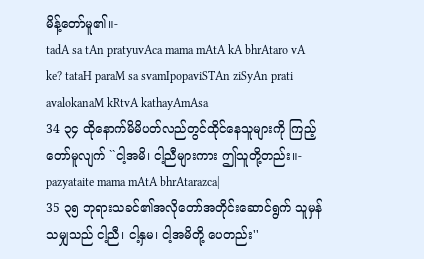မိန့်တော်မူ၏။-
tadA sa tAn pratyuvAca mama mAtA kA bhrAtaro vA ke? tataH paraM sa svamIpopaviSTAn ziSyAn prati avalokanaM kRtvA kathayAmAsa
34 ၃၄ ထိုနောက်မိမိပတ်လည်တွင်ထိုင်နေသူများကို ကြည့်တော်မူလျက် ``ငါ့အမိ၊ ငါ့ညီများကား ဤသူတို့တည်း။-
pazyataite mama mAtA bhrAtarazca|
35 ၃၅ ဘုရားသခင်၏အလိုတော်အတိုင်းဆောင်ရွက် သူမှန်သမျှသည် ငါ့ညီ၊ ငါ့နှမ၊ ငါ့အမိတို့ ပေတည်း''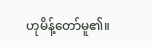ဟုမိန့်တော်မူ၏။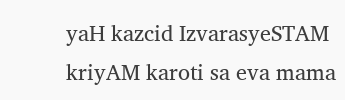yaH kazcid IzvarasyeSTAM kriyAM karoti sa eva mama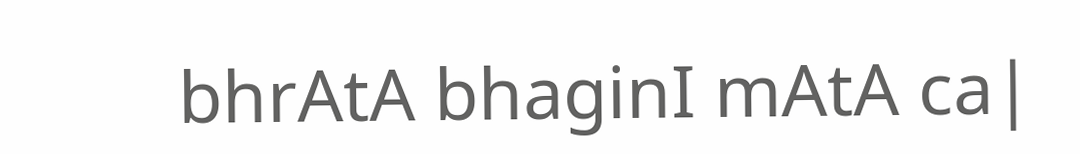bhrAtA bhaginI mAtA ca|